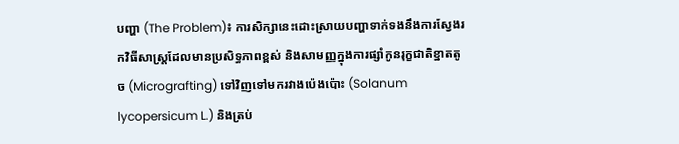បញ្ហា (The Problem)៖ ការសិក្សានេះដោះស្រាយបញ្ហាទាក់ទងនឹងការស្វែងរកវិធីសាស្ត្រដែលមានប្រសិទ្ធភាពខ្ពស់ និងសាមញ្ញក្នុងការផ្សាំកូនរុក្ខជាតិខ្នាតតូច (Micrografting) ទៅវិញទៅមករវាងប៉េងប៉ោះ (Solanum lycopersicum L.) និងត្រប់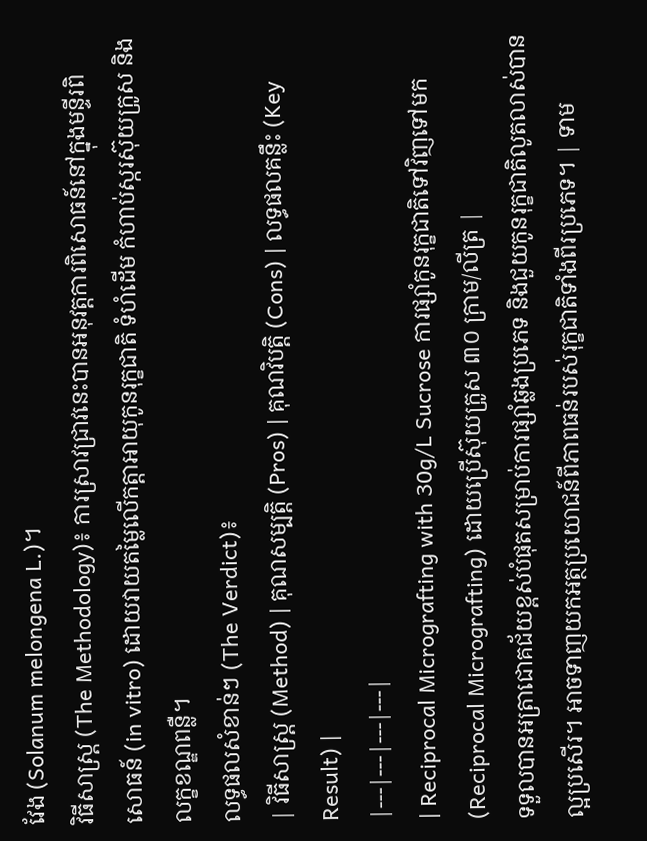វែង (Solanum melongena L.)។
វិធីសាស្ត្រ (The Methodology)៖ ការស្រាវជ្រាវនេះបានអនុវត្តការពិសោធន៍នៅក្នុងមន្ទីរពិសោធន៍ (in vitro) ដោយវាយតម្លៃលើកត្តាអាយុកូនរុក្ខជាតិ ទំហំដើម កំហាប់ស្ករស៊ុយក្រូស និងលក្ខខណ្ឌពន្លឺ។
លទ្ធផលសំខាន់ៗ (The Verdict)៖
| វិធីសាស្ត្រ (Method) | គុណសម្បត្តិ (Pros) | គុណវិបត្តិ (Cons) | លទ្ធផលគន្លឹះ (Key Result) |
|---|---|---|---|
| Reciprocal Micrografting with 30g/L Sucrose ការផ្សាំកូនរុក្ខជាតិទៅវិញទៅមក (Reciprocal Micrografting) ដោយប្រើស៊ុយក្រូស ៣០ ក្រាម/លីត្រ |
ទទួលបានអត្រាជោគជ័យខ្ពស់បំផុតសម្រាប់ការផ្សាំឆ្លងប្រភេទ និងជួយកូនរុក្ខជាតិលូតលាស់បានល្អប្រសើរ។ អាចទាញយកអត្ថប្រយោជន៍ពីភាពធន់របស់រុក្ខជាតិទាំងពីរប្រភេទ។ | ទាម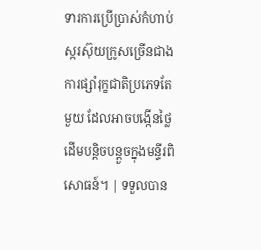ទារការប្រើប្រាស់កំហាប់ស្ករស៊ុយក្រូសច្រើនជាងការផ្សាំរុក្ខជាតិប្រភេទតែមួយ ដែលអាចបង្កើនថ្លៃដើមបន្តិចបន្តួចក្នុងមន្ទីរពិសោធន៍។ | ទទួលបាន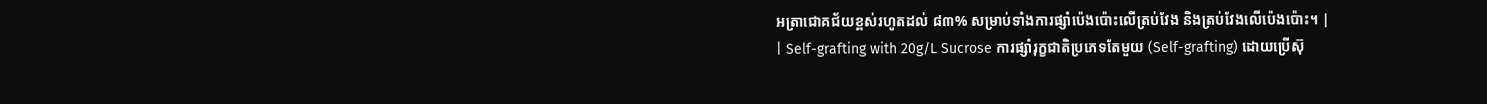អត្រាជោគជ័យខ្ពស់រហូតដល់ ៨៣% សម្រាប់ទាំងការផ្សាំប៉េងប៉ោះលើត្រប់វែង និងត្រប់វែងលើប៉េងប៉ោះ។ |
| Self-grafting with 20g/L Sucrose ការផ្សាំរុក្ខជាតិប្រភេទតែមួយ (Self-grafting) ដោយប្រើស៊ុ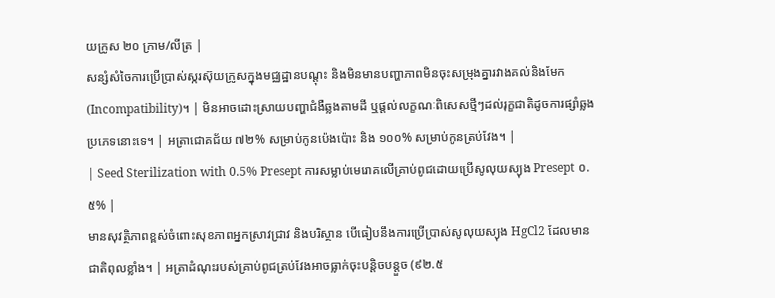យក្រូស ២០ ក្រាម/លីត្រ |
សន្សំសំចៃការប្រើប្រាស់ស្ករស៊ុយក្រូសក្នុងមជ្ឈដ្ឋានបណ្តុះ និងមិនមានបញ្ហាភាពមិនចុះសម្រុងគ្នារវាងគល់និងមែក (Incompatibility)។ | មិនអាចដោះស្រាយបញ្ហាជំងឺឆ្លងតាមដី ឬផ្តល់លក្ខណៈពិសេសថ្មីៗដល់រុក្ខជាតិដូចការផ្សាំឆ្លងប្រភេទនោះទេ។ | អត្រាជោគជ័យ ៧២% សម្រាប់កូនប៉េងប៉ោះ និង ១០០% សម្រាប់កូនត្រប់វែង។ |
| Seed Sterilization with 0.5% Presept ការសម្លាប់មេរោគលើគ្រាប់ពូជដោយប្រើសូលុយស្យុង Presept ០.៥% |
មានសុវត្ថិភាពខ្ពស់ចំពោះសុខភាពអ្នកស្រាវជ្រាវ និងបរិស្ថាន បើធៀបនឹងការប្រើប្រាស់សូលុយស្យុង HgCl2 ដែលមានជាតិពុលខ្លាំង។ | អត្រាដំណុះរបស់គ្រាប់ពូជត្រប់វែងអាចធ្លាក់ចុះបន្តិចបន្តួច (៩២.៥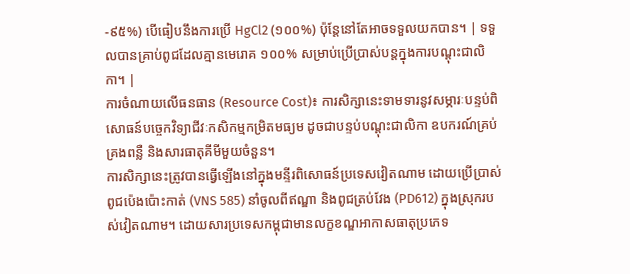-៩៥%) បើធៀបនឹងការប្រើ HgCl2 (១០០%) ប៉ុន្តែនៅតែអាចទទួលយកបាន។ | ទទួលបានគ្រាប់ពូជដែលគ្មានមេរោគ ១០០% សម្រាប់ប្រើប្រាស់បន្តក្នុងការបណ្តុះជាលិកា។ |
ការចំណាយលើធនធាន (Resource Cost)៖ ការសិក្សានេះទាមទារនូវសម្ភារៈបន្ទប់ពិសោធន៍បច្ចេកវិទ្យាជីវៈកសិកម្មកម្រិតមធ្យម ដូចជាបន្ទប់បណ្តុះជាលិកា ឧបករណ៍គ្រប់គ្រងពន្លឺ និងសារធាតុគីមីមួយចំនួន។
ការសិក្សានេះត្រូវបានធ្វើឡើងនៅក្នុងមន្ទីរពិសោធន៍ប្រទេសវៀតណាម ដោយប្រើប្រាស់ពូជប៉េងប៉ោះកាត់ (VNS 585) នាំចូលពីឥណ្ឌា និងពូជត្រប់វែង (PD612) ក្នុងស្រុករបស់វៀតណាម។ ដោយសារប្រទេសកម្ពុជាមានលក្ខខណ្ឌអាកាសធាតុប្រភេទ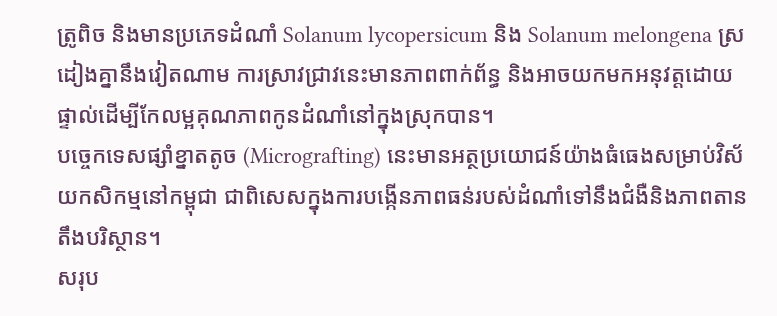ត្រូពិច និងមានប្រភេទដំណាំ Solanum lycopersicum និង Solanum melongena ស្រដៀងគ្នានឹងវៀតណាម ការស្រាវជ្រាវនេះមានភាពពាក់ព័ន្ធ និងអាចយកមកអនុវត្តដោយផ្ទាល់ដើម្បីកែលម្អគុណភាពកូនដំណាំនៅក្នុងស្រុកបាន។
បច្ចេកទេសផ្សាំខ្នាតតូច (Micrografting) នេះមានអត្ថប្រយោជន៍យ៉ាងធំធេងសម្រាប់វិស័យកសិកម្មនៅកម្ពុជា ជាពិសេសក្នុងការបង្កើនភាពធន់របស់ដំណាំទៅនឹងជំងឺនិងភាពតានតឹងបរិស្ថាន។
សរុប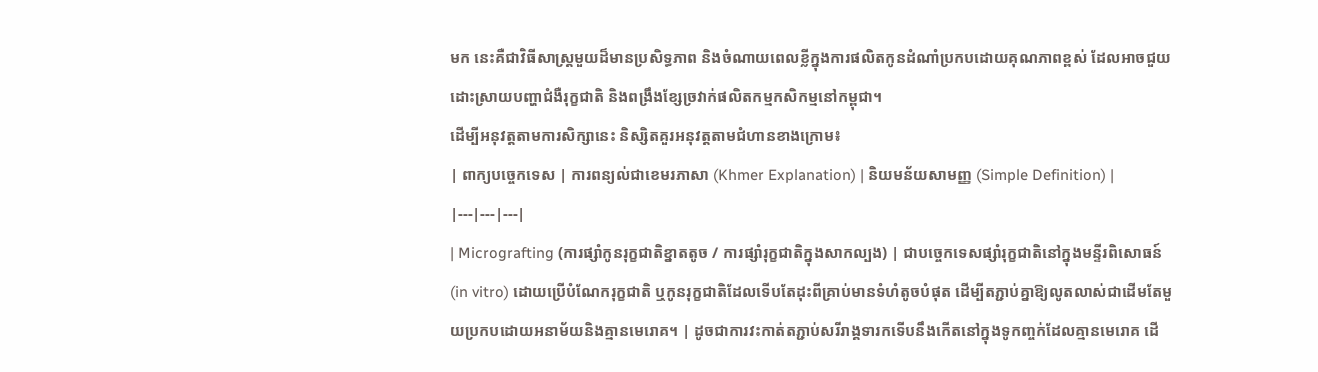មក នេះគឺជាវិធីសាស្ត្រមួយដ៏មានប្រសិទ្ធភាព និងចំណាយពេលខ្លីក្នុងការផលិតកូនដំណាំប្រកបដោយគុណភាពខ្ពស់ ដែលអាចជួយដោះស្រាយបញ្ហាជំងឺរុក្ខជាតិ និងពង្រឹងខ្សែច្រវាក់ផលិតកម្មកសិកម្មនៅកម្ពុជា។
ដើម្បីអនុវត្តតាមការសិក្សានេះ និស្សិតគួរអនុវត្តតាមជំហានខាងក្រោម៖
| ពាក្យបច្ចេកទេស | ការពន្យល់ជាខេមរភាសា (Khmer Explanation) | និយមន័យសាមញ្ញ (Simple Definition) |
|---|---|---|
| Micrografting (ការផ្សាំកូនរុក្ខជាតិខ្នាតតូច / ការផ្សាំរុក្ខជាតិក្នុងសាកល្បង) | ជាបច្ចេកទេសផ្សាំរុក្ខជាតិនៅក្នុងមន្ទីរពិសោធន៍ (in vitro) ដោយប្រើបំណែករុក្ខជាតិ ឬកូនរុក្ខជាតិដែលទើបតែដុះពីគ្រាប់មានទំហំតូចបំផុត ដើម្បីតភ្ជាប់គ្នាឱ្យលូតលាស់ជាដើមតែមួយប្រកបដោយអនាម័យនិងគ្មានមេរោគ។ | ដូចជាការវះកាត់តភ្ជាប់សរីរាង្គទារកទើបនឹងកើតនៅក្នុងទូកញ្ចក់ដែលគ្មានមេរោគ ដើ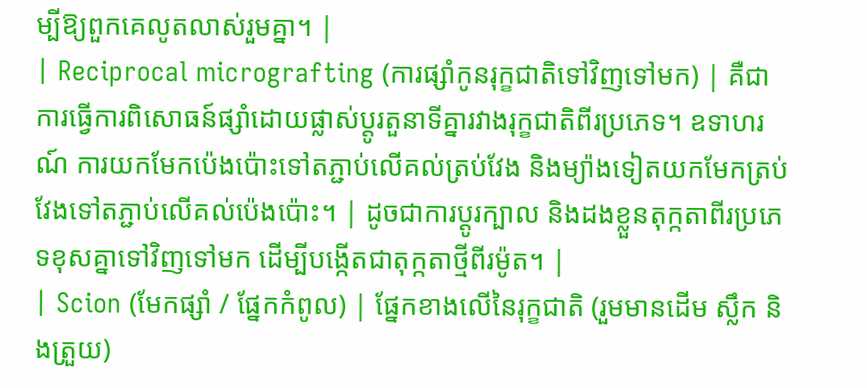ម្បីឱ្យពួកគេលូតលាស់រួមគ្នា។ |
| Reciprocal micrografting (ការផ្សាំកូនរុក្ខជាតិទៅវិញទៅមក) | គឺជាការធ្វើការពិសោធន៍ផ្សាំដោយផ្លាស់ប្តូរតួនាទីគ្នារវាងរុក្ខជាតិពីរប្រភេទ។ ឧទាហរណ៍ ការយកមែកប៉េងប៉ោះទៅតភ្ជាប់លើគល់ត្រប់វែង និងម្យ៉ាងទៀតយកមែកត្រប់វែងទៅតភ្ជាប់លើគល់ប៉េងប៉ោះ។ | ដូចជាការប្តូរក្បាល និងដងខ្លួនតុក្កតាពីរប្រភេទខុសគ្នាទៅវិញទៅមក ដើម្បីបង្កើតជាតុក្កតាថ្មីពីរម៉ូត។ |
| Scion (មែកផ្សាំ / ផ្នែកកំពូល) | ផ្នែកខាងលើនៃរុក្ខជាតិ (រួមមានដើម ស្លឹក និងត្រួយ)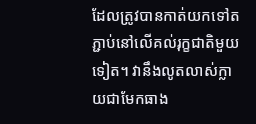ដែលត្រូវបានកាត់យកទៅតភ្ជាប់នៅលើគល់រុក្ខជាតិមួយទៀត។ វានឹងលូតលាស់ក្លាយជាមែកធាង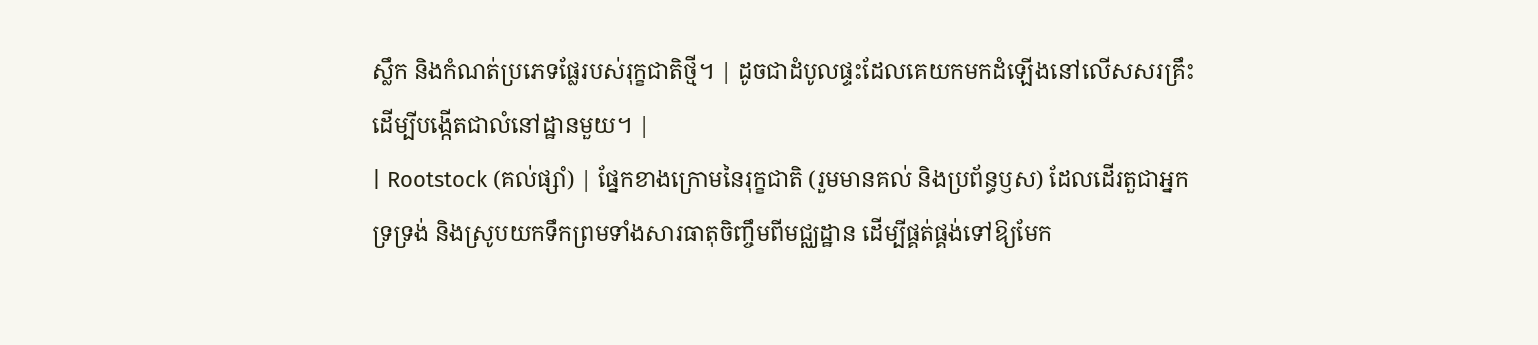ស្លឹក និងកំណត់ប្រភេទផ្លែរបស់រុក្ខជាតិថ្មី។ | ដូចជាដំបូលផ្ទះដែលគេយកមកដំឡើងនៅលើសសរគ្រឹះ ដើម្បីបង្កើតជាលំនៅដ្ឋានមួយ។ |
| Rootstock (គល់ផ្សាំ) | ផ្នែកខាងក្រោមនៃរុក្ខជាតិ (រួមមានគល់ និងប្រព័ន្ធឫស) ដែលដើរតួជាអ្នកទ្រទ្រង់ និងស្រូបយកទឹកព្រមទាំងសារធាតុចិញ្ចឹមពីមជ្ឈដ្ឋាន ដើម្បីផ្គត់ផ្គង់ទៅឱ្យមែក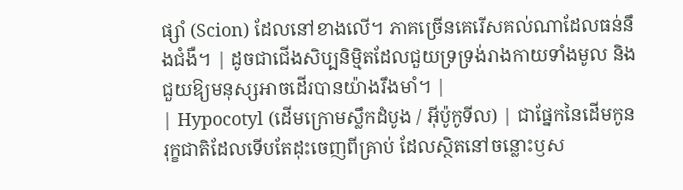ផ្សាំ (Scion) ដែលនៅខាងលើ។ ភាគច្រើនគេរើសគល់ណាដែលធន់នឹងជំងឺ។ | ដូចជាជើងសិប្បនិម្មិតដែលជួយទ្រទ្រង់រាងកាយទាំងមូល និងជួយឱ្យមនុស្សអាចដើរបានយ៉ាងរឹងមាំ។ |
| Hypocotyl (ដើមក្រោមស្លឹកដំបូង / អ៊ីប៉ូកូទីល) | ជាផ្នែកនៃដើមកូនរុក្ខជាតិដែលទើបតែដុះចេញពីគ្រាប់ ដែលស្ថិតនៅចន្លោះឫស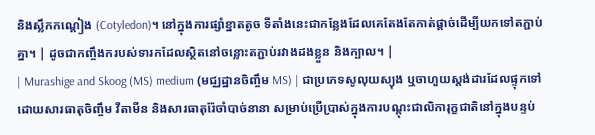និងស្លឹកកណ្ដៀង (Cotyledon)។ នៅក្នុងការផ្សាំខ្នាតតូច ទីតាំងនេះជាកន្លែងដែលគេតែងតែកាត់ផ្តាច់ដើម្បីយកទៅតភ្ជាប់គ្នា។ | ដូចជាកញ្ចឹងករបស់ទារកដែលស្ថិតនៅចន្លោះតភ្ជាប់រវាងដងខ្លួន និងក្បាល។ |
| Murashige and Skoog (MS) medium (មជ្ឈដ្ឋានចិញ្ចឹម MS) | ជាប្រភេទសូលុយស្យុង ឬចាហួយស្តង់ដារដែលផ្ទុកទៅដោយសារធាតុចិញ្ចឹម វីតាមីន និងសារធាតុរ៉ែចាំបាច់នានា សម្រាប់ប្រើប្រាស់ក្នុងការបណ្តុះជាលិការុក្ខជាតិនៅក្នុងបន្ទប់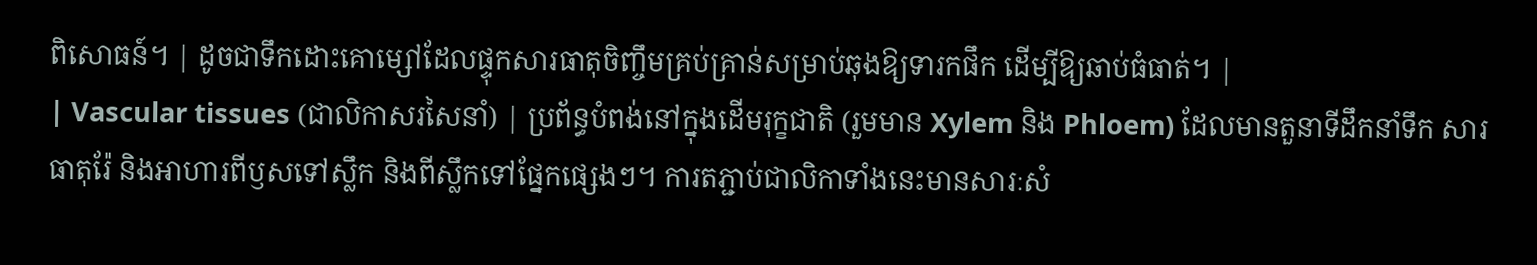ពិសោធន៍។ | ដូចជាទឹកដោះគោម្សៅដែលផ្ទុកសារធាតុចិញ្ចឹមគ្រប់គ្រាន់សម្រាប់ឆុងឱ្យទារកផឹក ដើម្បីឱ្យឆាប់ធំធាត់។ |
| Vascular tissues (ជាលិកាសរសៃនាំ) | ប្រព័ន្ធបំពង់នៅក្នុងដើមរុក្ខជាតិ (រួមមាន Xylem និង Phloem) ដែលមានតួនាទីដឹកនាំទឹក សារធាតុរ៉ែ និងអាហារពីឫសទៅស្លឹក និងពីស្លឹកទៅផ្នែកផ្សេងៗ។ ការតភ្ជាប់ជាលិកាទាំងនេះមានសារៈសំ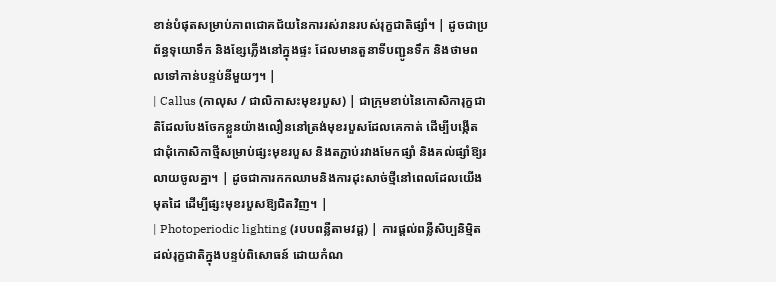ខាន់បំផុតសម្រាប់ភាពជោគជ័យនៃការរស់រានរបស់រុក្ខជាតិផ្សាំ។ | ដូចជាប្រព័ន្ធទុយោទឹក និងខ្សែភ្លើងនៅក្នុងផ្ទះ ដែលមានតួនាទីបញ្ជូនទឹក និងថាមពលទៅកាន់បន្ទប់នីមួយៗ។ |
| Callus (កាលុស / ជាលិកាសះមុខរបួស) | ជាក្រុមខាប់នៃកោសិការុក្ខជាតិដែលបែងចែកខ្លួនយ៉ាងលឿននៅត្រង់មុខរបួសដែលគេកាត់ ដើម្បីបង្កើតជាដុំកោសិកាថ្មីសម្រាប់ផ្សះមុខរបួស និងតភ្ជាប់រវាងមែកផ្សាំ និងគល់ផ្សាំឱ្យរលាយចូលគ្នា។ | ដូចជាការកកឈាមនិងការដុះសាច់ថ្មីនៅពេលដែលយើងមុតដៃ ដើម្បីផ្សះមុខរបួសឱ្យជិតវិញ។ |
| Photoperiodic lighting (របបពន្លឺតាមវដ្ត) | ការផ្តល់ពន្លឺសិប្បនិម្មិតដល់រុក្ខជាតិក្នុងបន្ទប់ពិសោធន៍ ដោយកំណ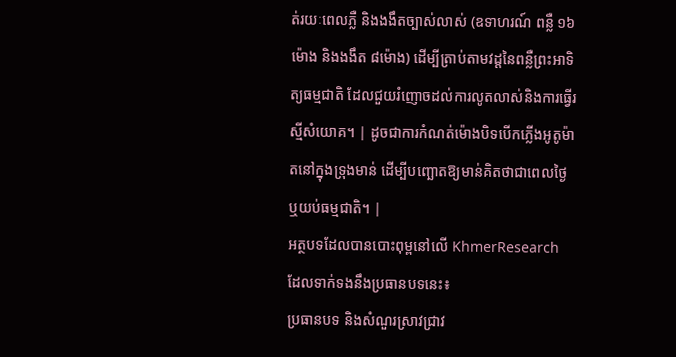ត់រយៈពេលភ្លឺ និងងងឹតច្បាស់លាស់ (ឧទាហរណ៍ ពន្លឺ ១៦ម៉ោង និងងងឹត ៨ម៉ោង) ដើម្បីត្រាប់តាមវដ្តនៃពន្លឺព្រះអាទិត្យធម្មជាតិ ដែលជួយរំញោចដល់ការលូតលាស់និងការធ្វើរស្មីសំយោគ។ | ដូចជាការកំណត់ម៉ោងបិទបើកភ្លើងអូតូម៉ាតនៅក្នុងទ្រុងមាន់ ដើម្បីបញ្ឆោតឱ្យមាន់គិតថាជាពេលថ្ងៃឬយប់ធម្មជាតិ។ |
អត្ថបទដែលបានបោះពុម្ពនៅលើ KhmerResearch ដែលទាក់ទងនឹងប្រធានបទនេះ៖
ប្រធានបទ និងសំណួរស្រាវជ្រាវ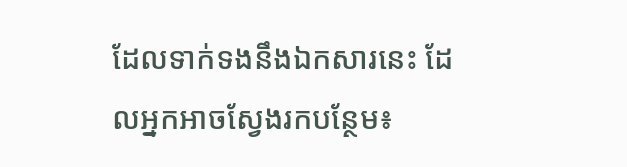ដែលទាក់ទងនឹងឯកសារនេះ ដែលអ្នកអាចស្វែងរកបន្ថែម៖